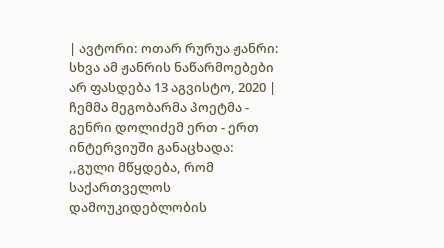| ავტორი: ოთარ რურუა ჟანრი: სხვა ამ ჟანრის ნაწარმოებები არ ფასდება 13 აგვისტო, 2020 |
ჩემმა მეგობარმა პოეტმა - გენრი დოლიძემ ერთ - ერთ ინტერვიუში განაცხადა:
,,გული მწყდება, რომ საქართველოს დამოუკიდებლობის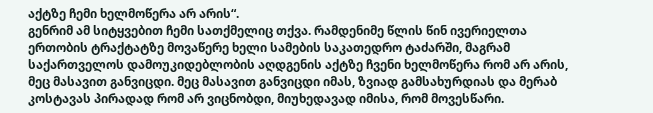აქტზე ჩემი ხელმოწერა არ არის“.
გენრიმ ამ სიტყვებით ჩემი სათქმელიც თქვა. რამდენიმე წლის წინ ივერიელთა ერთობის ტრაქტატზე მოვაწერე ხელი სამების საკათედრო ტაძარში, მაგრამ საქართველოს დამოუკიდებლობის აღდგენის აქტზე ჩვენი ხელმოწერა რომ არ არის, მეც მასავით განვიცდი. მეც მასავით განვიცდი იმას, ზვიად გამსახურდიას და მერაბ კოსტავას პირადად რომ არ ვიცნობდი, მიუხედავად იმისა, რომ მოვესწარი.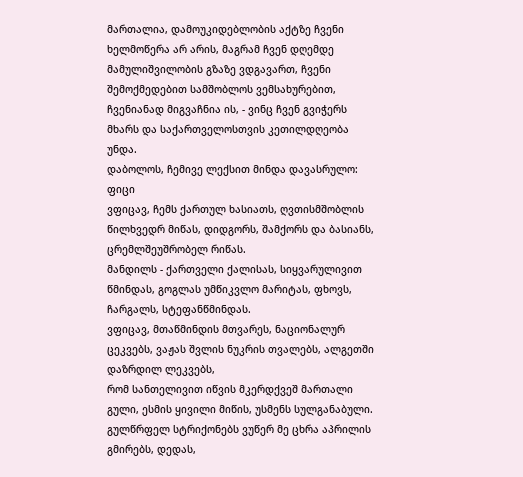მართალია, დამოუკიდებლობის აქტზე ჩვენი ხელმოწერა არ არის, მაგრამ ჩვენ დღემდე მამულიშვილობის გზაზე ვდგავართ, ჩვენი შემოქმედებით სამშობლოს ვემსახურებით, ჩვენიანად მიგვაჩნია ის, - ვინც ჩვენ გვიჭერს მხარს და საქართველოსთვის კეთილდღეობა უნდა.
დაბოლოს, ჩემივე ლექსით მინდა დავასრულო:
ფიცი
ვფიცავ, ჩემს ქართულ ხასიათს, ღვთისმშობლის წილხვედრ მიწას, დიდგორს, შამქორს და ბასიანს, ცრემლშეუშრობელ რიწას.
მანდილს - ქართველი ქალისას, სიყვარულივით წმინდას, გოგლას უმწიკვლო მარიტას, ფხოვს, ჩარგალს, სტეფანწმინდას.
ვფიცავ, მთაწმინდის მთვარეს, ნაციონალურ ცეკვებს, ვაჟას შვლის ნუკრის თვალებს, ალგეთში დაზრდილ ლეკვებს,
რომ სანთელივით იწვის მკერდქვეშ მართალი გული, ესმის ყივილი მიწის, უსმენს სულგანაბული.
გულწრფელ სტრიქონებს ვუწერ მე ცხრა აპრილის გმირებს, დედას,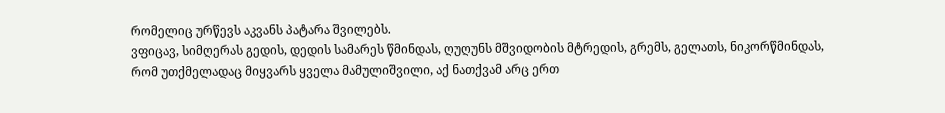რომელიც ურწევს აკვანს პატარა შვილებს.
ვფიცავ, სიმღერას გედის, დედის სამარეს წმინდას, ღუღუნს მშვიდობის მტრედის, გრემს, გელათს, ნიკორწმინდას,
რომ უთქმელადაც მიყვარს ყველა მამულიშვილი, აქ ნათქვამ არც ერთ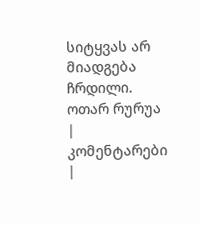სიტყვას არ მიადგება ჩრდილი.
ოთარ რურუა
| კომენტარები |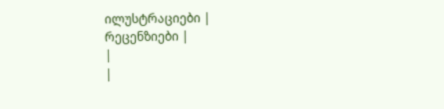ილუსტრაციები |
რეცენზიები |
|
|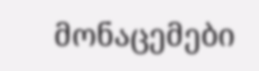მონაცემები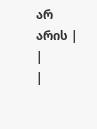არ არის |
|
|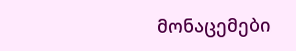მონაცემები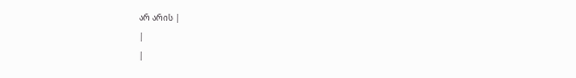არ არის |
|
|